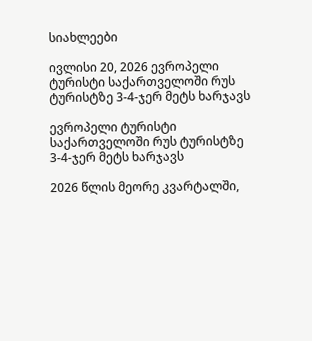სიახლეები

ივლისი 20, 2026 ევროპელი ტურისტი საქართველოში რუს ტურისტზე 3-4-ჯერ მეტს ხარჯავს

ევროპელი ტურისტი საქართველოში რუს ტურისტზე 3-4-ჯერ მეტს ხარჯავს

2026 წლის მეორე კვარტალში,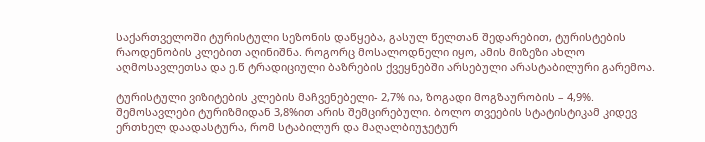საქართველოში ტურისტული სეზონის დაწყება, გასულ წელთან შედარებით, ტურისტების რაოდენობის კლებით აღინიშნა. როგორც მოსალოდნელი იყო, ამის მიზეზი ახლო აღმოსავლეთსა და ე.წ ტრადიციული ბაზრების ქვეყნებში არსებული არასტაბილური გარემოა.

ტურისტული ვიზიტების კლების მაჩვენებელი- 2,7% ია, ზოგადი მოგზაურობის – 4,9%. შემოსავლები ტურიზმიდან 3,8%ით არის შემცირებული. ბოლო თვეების სტატისტიკამ კიდევ ერთხელ დაადასტურა, რომ სტაბილურ და მაღალბიუჯეტურ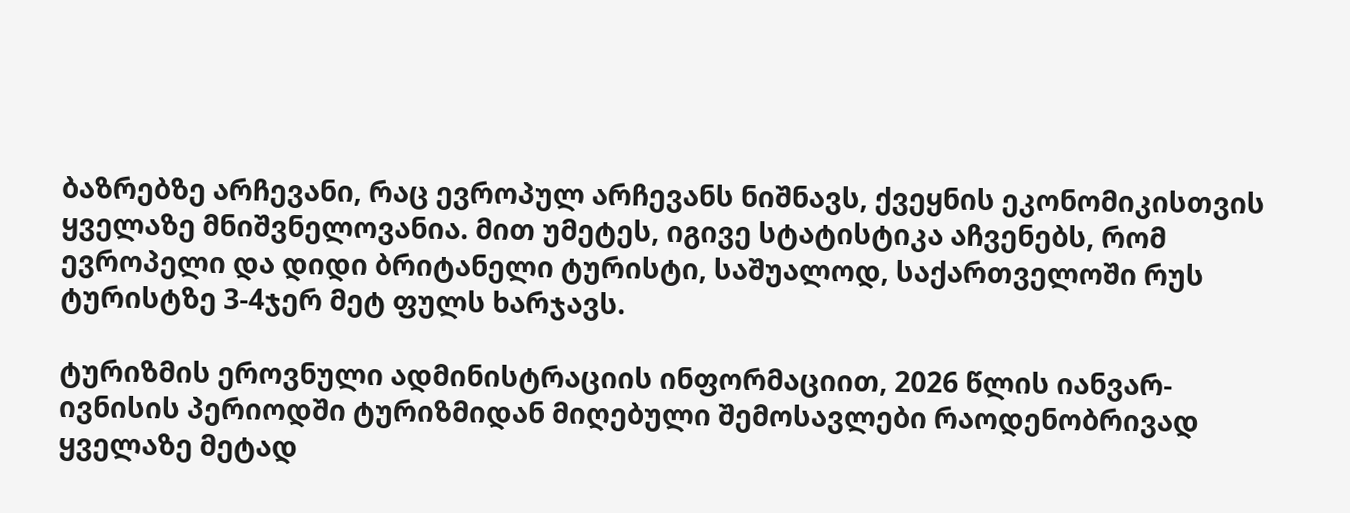ბაზრებზე არჩევანი, რაც ევროპულ არჩევანს ნიშნავს, ქვეყნის ეკონომიკისთვის ყველაზე მნიშვნელოვანია. მით უმეტეს, იგივე სტატისტიკა აჩვენებს, რომ ევროპელი და დიდი ბრიტანელი ტურისტი, საშუალოდ, საქართველოში რუს ტურისტზე 3-4ჯერ მეტ ფულს ხარჯავს.

ტურიზმის ეროვნული ადმინისტრაციის ინფორმაციით, 2026 წლის იანვარ-ივნისის პერიოდში ტურიზმიდან მიღებული შემოსავლები რაოდენობრივად ყველაზე მეტად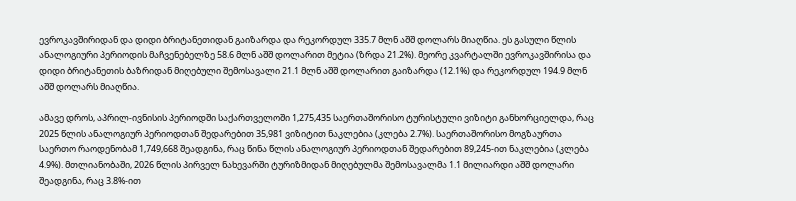ევროკავშირიდან და დიდი ბრიტანეთიდან გაიზარდა და რეკორდულ 335.7 მლნ აშშ დოლარს მიაღწია. ეს გასული წლის ანალოგიური პერიოდის მაჩვენებელზე 58.6 მლნ აშშ დოლარით მეტია (ზრდა 21.2%). მეორე კვარტალში ევროკავშირისა და დიდი ბრიტანეთის ბაზრიდან მიღებული შემოსავალი 21.1 მლნ აშშ დოლარით გაიზარდა (12.1%) და რეკორდულ 194.9 მლნ აშშ დოლარს მიაღწია.

ამავე დროს, აპრილ-ივნისის პერიოდში საქართველოში 1,275,435 საერთაშორისო ტურისტული ვიზიტი განხორციელდა, რაც 2025 წლის ანალოგიურ პერიოდთან შედარებით 35,981 ვიზიტით ნაკლებია (კლება 2.7%). საერთაშორისო მოგზაურთა საერთო რაოდენობამ 1,749,668 შეადგინა, რაც წინა წლის ანალოგიურ პერიოდთან შედარებით 89,245-ით ნაკლებია (კლება 4.9%). მთლიანობაში, 2026 წლის პირველ ნახევარში ტურიზმიდან მიღებულმა შემოსავალმა 1.1 მილიარდი აშშ დოლარი შეადგინა, რაც 3.8%-ით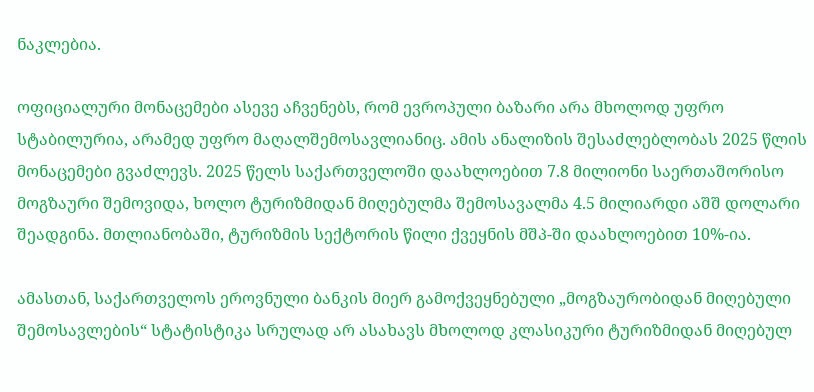ნაკლებია.

ოფიციალური მონაცემები ასევე აჩვენებს, რომ ევროპული ბაზარი არა მხოლოდ უფრო სტაბილურია, არამედ უფრო მაღალშემოსავლიანიც. ამის ანალიზის შესაძლებლობას 2025 წლის მონაცემები გვაძლევს. 2025 წელს საქართველოში დაახლოებით 7.8 მილიონი საერთაშორისო მოგზაური შემოვიდა, ხოლო ტურიზმიდან მიღებულმა შემოსავალმა 4.5 მილიარდი აშშ დოლარი შეადგინა. მთლიანობაში, ტურიზმის სექტორის წილი ქვეყნის მშპ-ში დაახლოებით 10%-ია.

ამასთან, საქართველოს ეროვნული ბანკის მიერ გამოქვეყნებული „მოგზაურობიდან მიღებული შემოსავლების“ სტატისტიკა სრულად არ ასახავს მხოლოდ კლასიკური ტურიზმიდან მიღებულ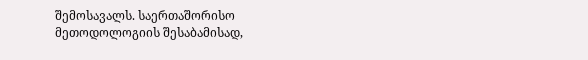შემოსავალს. საერთაშორისო მეთოდოლოგიის შესაბამისად,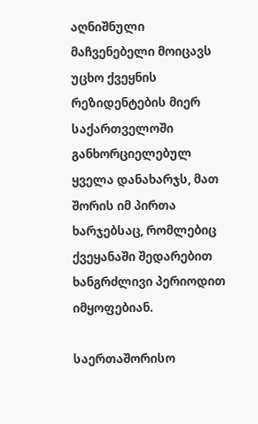აღნიშნული მაჩვენებელი მოიცავს უცხო ქვეყნის რეზიდენტების მიერ საქართველოში განხორციელებულ ყველა დანახარჯს, მათ შორის იმ პირთა ხარჯებსაც, რომლებიც ქვეყანაში შედარებით ხანგრძლივი პერიოდით იმყოფებიან.

საერთაშორისო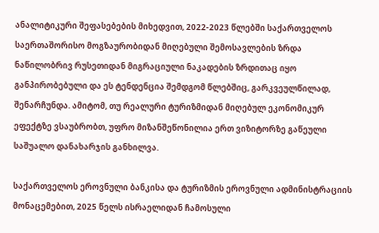ანალიტიკური შეფასებების მიხედვით, 2022-2023 წლებში საქართველოს საერთაშორისო მოგზაურობიდან მიღებული შემოსავლების ზრდა ნაწილობრივ რუსეთიდან მიგრაციული ნაკადების ზრდითაც იყო განპირობებული და ეს ტენდენცია შემდგომ წლებშიც, გარკვეულწილად, შენარჩუნდა. ამიტომ, თუ რეალური ტურიზმიდან მიღებულ ეკონომიკურ ეფექტზე ვსაუბრობთ, უფრო მიზანშეწონილია ერთ ვიზიტორზე გაწეული საშუალო დანახარჯის განხილვა.

საქართველოს ეროვნული ბანკისა და ტურიზმის ეროვნული ადმინისტრაციის მონაცემებით, 2025 წელს ისრაელიდან ჩამოსული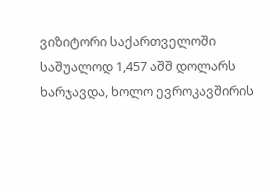ვიზიტორი საქართველოში საშუალოდ 1,457 აშშ დოლარს ხარჯავდა, ხოლო ევროკავშირის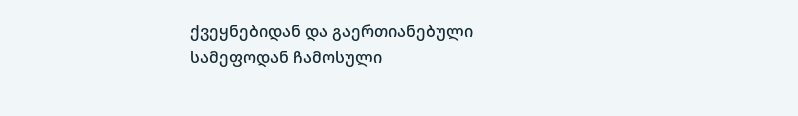ქვეყნებიდან და გაერთიანებული სამეფოდან ჩამოსული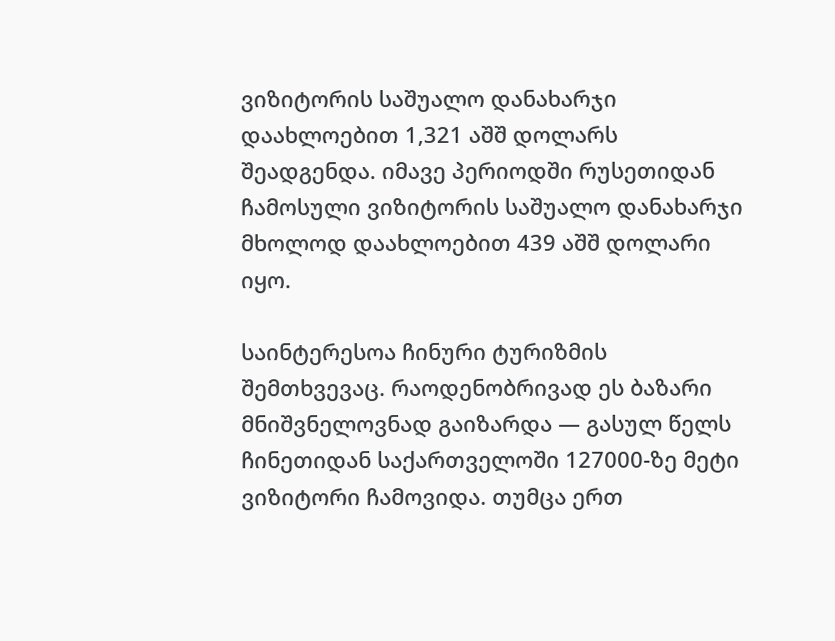ვიზიტორის საშუალო დანახარჯი დაახლოებით 1,321 აშშ დოლარს შეადგენდა. იმავე პერიოდში რუსეთიდან ჩამოსული ვიზიტორის საშუალო დანახარჯი მხოლოდ დაახლოებით 439 აშშ დოლარი იყო.

საინტერესოა ჩინური ტურიზმის შემთხვევაც. რაოდენობრივად ეს ბაზარი მნიშვნელოვნად გაიზარდა — გასულ წელს ჩინეთიდან საქართველოში 127000-ზე მეტი ვიზიტორი ჩამოვიდა. თუმცა ერთ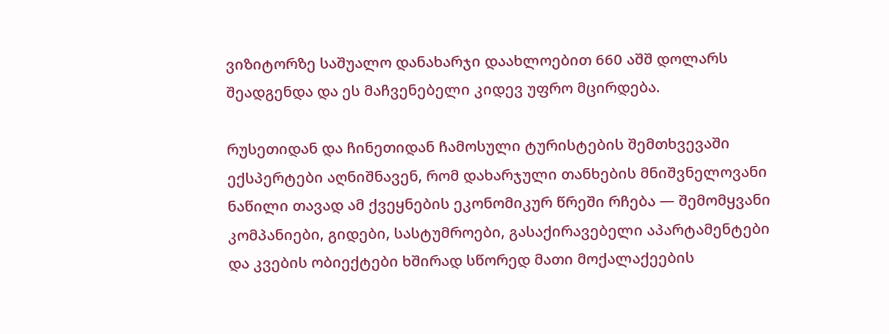ვიზიტორზე საშუალო დანახარჯი დაახლოებით 660 აშშ დოლარს შეადგენდა და ეს მაჩვენებელი კიდევ უფრო მცირდება.

რუსეთიდან და ჩინეთიდან ჩამოსული ტურისტების შემთხვევაში ექსპერტები აღნიშნავენ, რომ დახარჯული თანხების მნიშვნელოვანი ნაწილი თავად ამ ქვეყნების ეკონომიკურ წრეში რჩება — შემომყვანი კომპანიები, გიდები, სასტუმროები, გასაქირავებელი აპარტამენტები და კვების ობიექტები ხშირად სწორედ მათი მოქალაქეების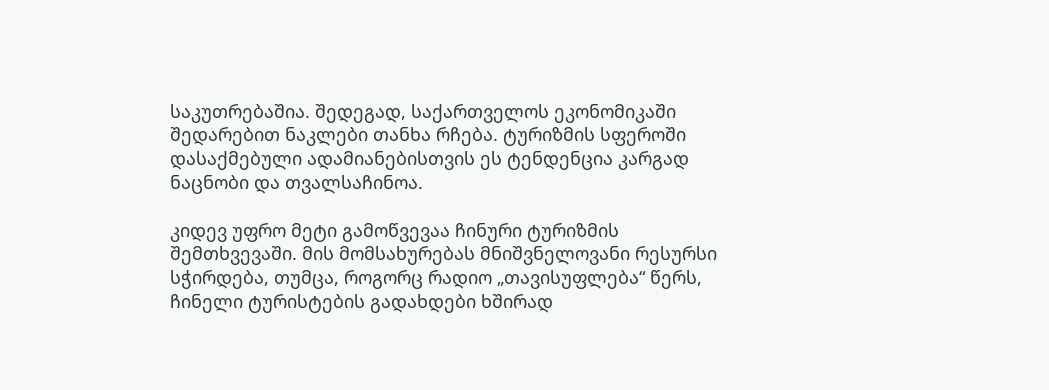საკუთრებაშია. შედეგად, საქართველოს ეკონომიკაში შედარებით ნაკლები თანხა რჩება. ტურიზმის სფეროში დასაქმებული ადამიანებისთვის ეს ტენდენცია კარგად ნაცნობი და თვალსაჩინოა.

კიდევ უფრო მეტი გამოწვევაა ჩინური ტურიზმის შემთხვევაში. მის მომსახურებას მნიშვნელოვანი რესურსი სჭირდება, თუმცა, როგორც რადიო „თავისუფლება“ წერს, ჩინელი ტურისტების გადახდები ხშირად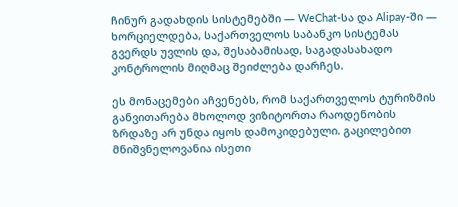ჩინურ გადახდის სისტემებში — WeChat-სა და Alipay-ში — ხორციელდება, საქართველოს საბანკო სისტემას გვერდს უვლის და, შესაბამისად, საგადასახადო კონტროლის მიღმაც შეიძლება დარჩეს.

ეს მონაცემები აჩვენებს, რომ საქართველოს ტურიზმის განვითარება მხოლოდ ვიზიტორთა რაოდენობის ზრდაზე არ უნდა იყოს დამოკიდებული. გაცილებით მნიშვნელოვანია ისეთი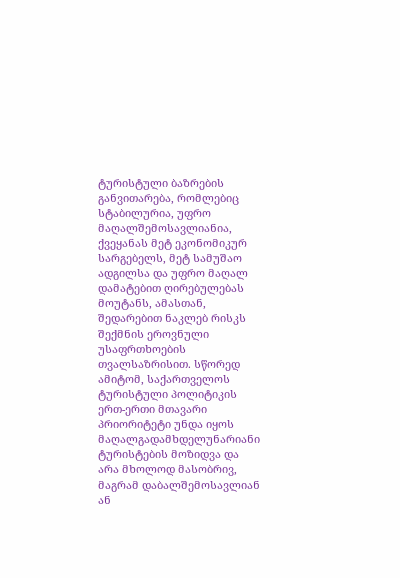ტურისტული ბაზრების განვითარება, რომლებიც სტაბილურია, უფრო მაღალშემოსავლიანია, ქვეყანას მეტ ეკონომიკურ სარგებელს, მეტ სამუშაო ადგილსა და უფრო მაღალ დამატებით ღირებულებას მოუტანს, ამასთან, შედარებით ნაკლებ რისკს შექმნის ეროვნული უსაფრთხოების თვალსაზრისით. სწორედ ამიტომ, საქართველოს ტურისტული პოლიტიკის ერთ-ერთი მთავარი პრიორიტეტი უნდა იყოს მაღალგადამხდელუნარიანი ტურისტების მოზიდვა და არა მხოლოდ მასობრივ, მაგრამ დაბალშემოსავლიან ან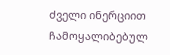ძველი ინერციით ჩამოყალიბებულ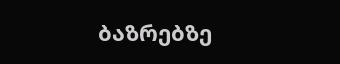ბაზრებზე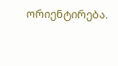ორიენტირება.